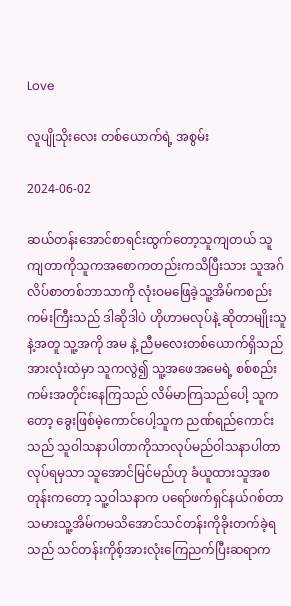Love

လူပျိုသိုးလေး တစ်ယောက်ရဲ့ အစွမ်း

2024-06-02

ဆယ်တန်းအောင်စာရင်းထွက်တော့သူကျတယ် သူကျတာကိုသူကအစောကတည်းကသိပြီးသား သူအဂ်လိပ်စာတစ်ဘာသာကို လုံးဝမဖြေခဲ့သူ့အိမ်ကစည်းကမ်းကြီးသည် ဒါဆိုဒါပဲ ဟိုဟာမလုပ်နဲ့ ဆိုတာမျိုးသူနဲ့အတူ သူ့အကို အမ နဲ့ ညီမလေးတစ်ယောက်ရှိသည်အားလုံးထဲမှာ သူကလွဲ၍ သူ့အဖေအမေရဲ့ စစ်စည်းကမ်းအတိုင်းနေကြသည် လိမ်မာကြသည်ပေါ့ သူကတော့ ခွေးဖြစ်မဲ့ကောင်ပေါ့သူက ညဏ်ရည်ကောင်းသည် သူဝါသနာပါတာကိုသာလုပ်မည်ဝါသနာပါတာလုပ်ရမှသာ သူအောင်မြင်မည်ဟု ခံယူထားသူအစတုန်းကတော့ သူ့ဝါသနာက ပရော်ဖက်ရှင်နယ်ဂစ်တာသမားသူ့အိမ်ကမသိအောင်သင်တန်းကိုခိုးတက်ခဲ့ရသည် သင်တန်းကိုစ့်အားလုံးကြေညက်ပြီးဆရာက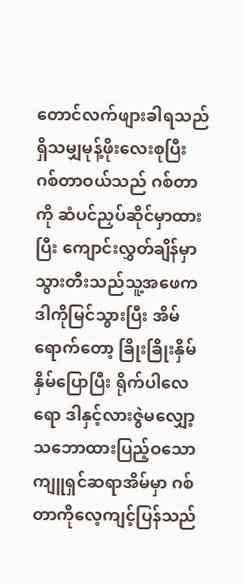တောင်လက်ဖျားခါရသည် ရှိသမျှမုန့်ဖိုးလေးစုပြီး ဂစ်တာဝယ်သည် ဂစ်တာကို ဆံပင်ညှပ်ဆိုင်မှာထားပြီး ကျောင်းလွှတ်ချိန်မှာ သွားတီးသည်သူ့အဖေကဒါကိုမြင်သွားပြီး အိမ်ရောက်တော့ ခြိုးခြိုးနှိမ်နှိမ်ပြောပြီး ရိုက်ပါလေရော ဒါနှင့်လားဇွဲမလျှော့ သဘောထားပြည့်ဝသော ကျူရှင်ဆရာအိမ်မှာ ဂစ်တာကိုလေ့ကျင့်ပြန်သည်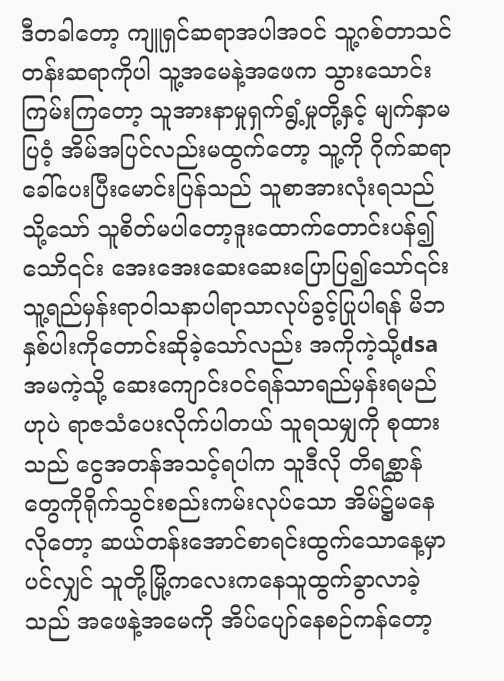ဒီတခါတော့ ကျူရှင်ဆရာအပါအဝင် သူ့ဂစ်တာသင်တန်းဆရာကိုပါ သူ့အမေနဲ့အဖေက သွားသောင်းကြမ်းကြတော့ သူအားနာမှုရှက်ရွံ့မှုတို့နှင့် မျက်နှာမပြဝံ့ အိမ်အပြင်လည်းမထွက်တော့ သူ့ကို ဂိုက်ဆရာခေါ်ပေးပြီးမောင်းပြန်သည် သူစာအားလုံးရသည် သို့သော် သူစိတ်မပါတော့ဒူးထောက်တောင်းပန်၍သောိ၎င်း အေးအေးဆေးဆေးပြောပြ၍သော်၎င်း သူ့ရည်မှန်းရာဝါသနာပါရာသာလုပ်ခွင့်ပြုပါရန် မိဘနှစ်ပါးကိုတောင်းဆိုခဲ့သော်လည်း အကိုကဲ့သို့dsa အမကဲ့သို့ ဆေးကျောင်းဝင်ရန်သာရည်မှန်းရမည်ဟုပဲ ရာဇသံပေးလိုက်ပါတယ် သူရသမျှကို စုထားသည် ငွေအတန်အသင့်ရပါက သူဒီလို တိရစ္ဆာန်တွေကိုရိုက်သွင်းစည်းကမ်းလုပ်သော အိမ်၌မနေလိုတော့ ဆယ်တန်းအောင်စာရင်းထွက်သောနေ့မှာပင်လျှင် သူတို့မြို့ကလေးကနေသူထွက်ခွာလာခဲ့သည် အဖေနဲ့အမေကို အိပ်ပျော်နေစဉ်ကန်တော့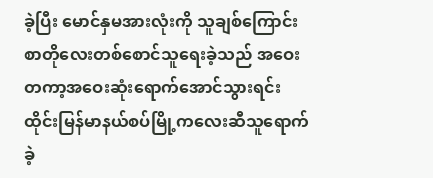ခဲ့ပြီး မောင်နှမအားလုံးကို သူချစ်ကြောင်းစာတိုလေးတစ်စောင်သူရေးခဲ့သည် အဝေးတကာ့အဝေးဆုံးရောက်အောင်သွားရင်းထိုင်းမြန်မာနယ်စပ်မြို့ကလေးဆီသူရောက်ခဲ့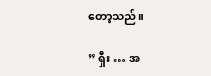တော့သည်။

” ရှီး … အ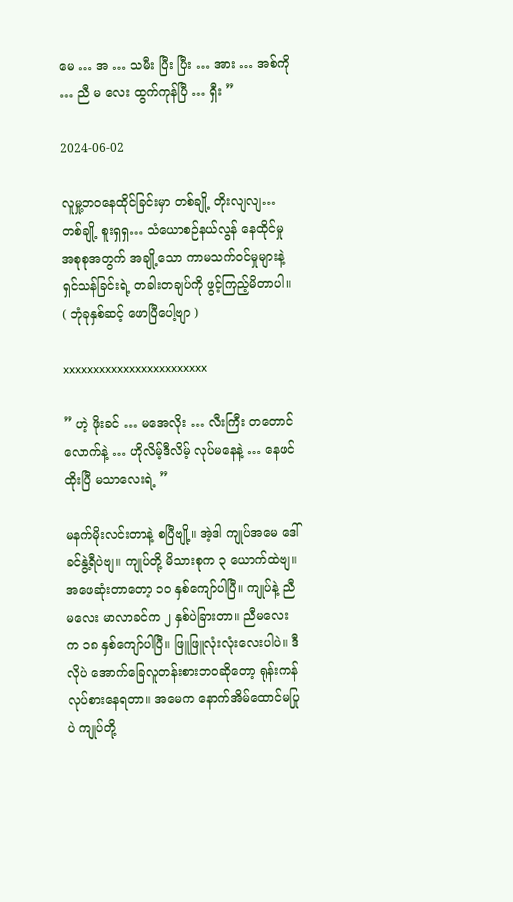မေ … အ … သမီး ပြီး ပြီး … အား … အစ်ကို … ညီ မ လေး ထွက်ကုန်ပြီ … ရှီး ”

2024-06-02

လူမှု့ဘဝနေထိုင်ခြင်းမှာ တစ်ချို့ တိုးလျလျ… တစ်ချို့ စူးရှရှ… သံယောစဉ်နယ်လွန် နေထိုင်မှုအစုစုအတွက် အချို့သော ကာမသက်ဝင်မှုများနဲ့ ရှင်သန်ခြင်းရဲ့ တခါးတချပ်ကို ဖွင့်ကြည့်မိတာပါ။ ( ဘုံခုနှစ်ဆင့် ဖောပြီပေါ့ဗျာ )

xxxxxxxxxxxxxxxxxxxxxxxx

” ဟဲ့ ဖိုးခင် … မအေလိုး … လီးကြီး တတောင်လောက်နဲ့ … ဟိုလိမ့်ဒီလိမ့် လုပ်မနေနဲ့ … နေဖင်ထိုးပြီ မသာလေးရဲ့ ”

မနက်မိုးလင်းတာနဲ့ စပြီဗျို့။ အဲ့ဒါ ကျုပ်အမေ ဒေါ်ခင်နွဲ့ရီပဲဗျ။ ကျုပ်တို့ မိသားစုက ၃ ယောက်ထဲဗျ။ အဖေဆုံးတာတော့ ၁ဝ နှစ်ကျော်ပါပြီ။ ကျုပ်နဲ့ ညီမလေး မာလာခင်က ၂ နှစ်ပဲခြားတာ။ ညီမလေးက ၁၈ နှစ်ကျော်ပါပြီ။ ဖြူဖြူလုံးလုံးလေးပါပဲ။ ဒီလိုပဲ အောက်ခြေလူတန်းစားဘဝဆိုတော့ ရုန်းကန်လုပ်စားနေရတာ။ အမေက နောက်အိမ်ထောင်မပြုပဲ ကျုပ်တို့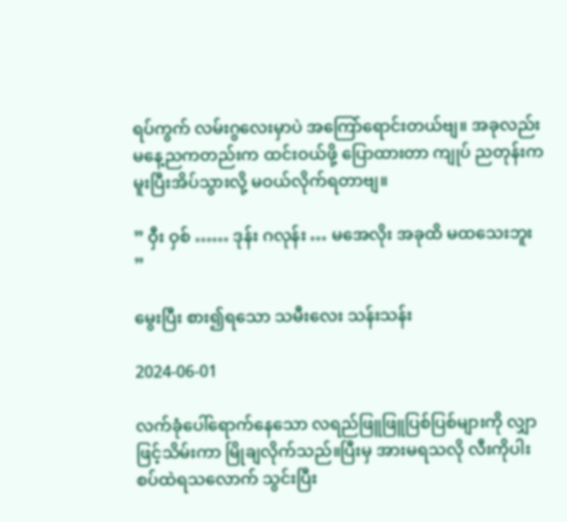ရပ်ကွက် လမ်းဂွလေးမှာပဲ အကြော်ရောင်းတယ်ဗျ။ အခုလည်း မနေ့ညကတည်းက ထင်းဝယ်ဖို့ ပြောထားတာ ကျုပ် ညတုန်းက မူးပြီးအိပ်သွားလို့ မဝယ်လိုက်ရတာဗျ။

” ဝှီး ဝှစ် …… ဒုန်း ဂလုန်း … မအေလိုး အခုထိ မထသေးဘူး ”

မွေးပြီး စား၍ရသော သမီးလေး သန်းသန်း

2024-06-01

လက်ခုံပေါ်ရောက်နေသော လရည်ဖြူဖြူပြစ်ပြစ်များကို လျှာဖြင့်သိမ်းကာ မြိုချလိုက်သည်။ပြီးမှ အားမရသလို လီးကိုပါးစပ်ထဲရသလောက် သွင်းပြီး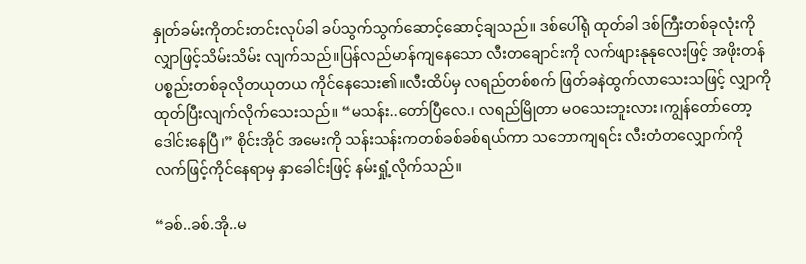နှုတ်ခမ်းကိုတင်းတင်းလုပ်ခါ ခပ်သွက်သွက်ဆောင့်ဆောင့်ချသည်။ ဒစ်ပေါ်ရုံ ထုတ်ခါ ဒစ်ကြီးတစ်ခုလုံးကို လျှာဖြင့်သိမ်းသိမ်း လျက်သည်။ပြန်လည်မာန်ကျနေသော လီးတချောင်းကို လက်ဖျားနုနုလေးဖြင့် အဖိုးတန်ပစ္စည်းတစ်ခုလိုတယုတယ ကိုင်နေသေး၏။လီးထိပ်မှ လရည်တစ်စက် ဖြတ်ခနဲထွက်လာသေးသဖြင့် လျှာကိုထုတ်ပြီးလျက်လိုက်သေးသည်။ “မသန်း..တော်ပြီလေ.၊ လရည်မြိုတာ မဝသေးဘူးလား၊ကျွန်တော်တော့ ဒေါင်းနေပြီ၊” စိုင်းအိုင် အမေးကို သန်းသန်းကတစ်ခစ်ခစ်ရယ်ကာ သဘောကျရင်း လီးတံတလျှောက်ကိုလက်ဖြင့်ကိုင်နေရာမှ နှာခေါင်းဖြင့် နမ်းရှုံ့လိုက်သည်။

“ခစ်..ခစ်.အို..မ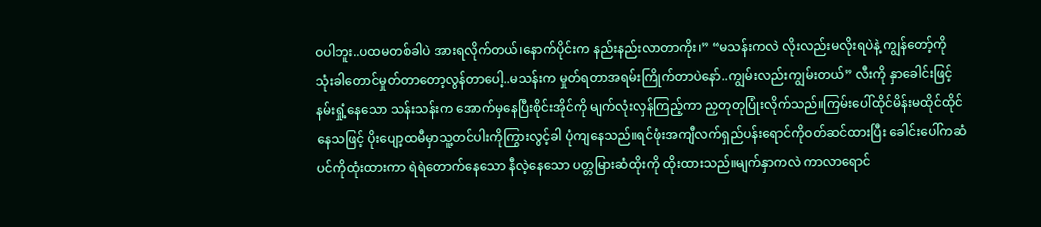ဝပါဘူး..ပထမတစ်ခါပဲ အားရလိုက်တယ်၊နောက်ပိုင်းက နည်းနည်းလာတာကိုး၊” “မသန်းကလဲ လိုးလည်းမလိုးရပဲနဲ့ ကျွန်တော့်ကို သုံးခါတောင်မှုတ်တာတော့လွန်တာပေါ့..မသန်းက မှုတ်ရတာအရမ်းကြိုက်တာပဲနော်..ကျွမ်းလည်းကျွမ်းတယ်” လီးကို နှာခေါင်းဖြင့်နမ်းရှုံ့နေသော သန်းသန်းက အောက်မှနေပြီးစိုင်းအိုင်ကို မျက်လုံးလှန်ကြည့်ကာ ညှတုတုပြုံးလိုက်သည်။ကြမ်းပေါ်ထိုင်မိန်းမထိုင်ထိုင်နေသဖြင့် ပိုးပျော့ထမီမှာသူ့တင်ပါးကိုကြွားလွင့်ခါ ပုံကျနေသည်။ရင်ဖုံးအကျီလက်ရှည်ပန်းရောင်ကိုဝတ်ဆင်ထားပြီး ခေါင်းပေါ်ကဆံပင်ကိုထုံးထားကာ ရဲရဲတောက်နေသော နီလဲ့နေသော ပတ္တမြားဆံထိုးကို ထိုးထားသည်။မျက်နှာကလဲ ကာလာရောင်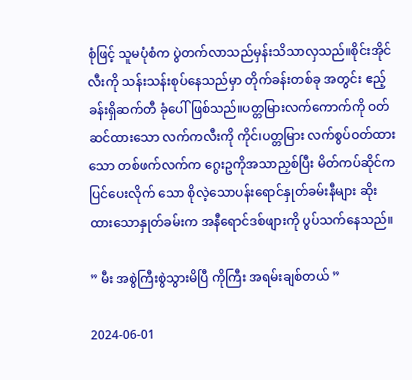စုံဖြင့် သူမပုံစံက ပွဲတက်လာသည်မှန်းသိသာလှသည်။စိုင်းအိုင်လီးကို သန်းသန်းစုပ်နေသည်မှာ တိုက်ခန်းတစ်ခု အတွင်း ဧည့်ခန်းရှိဆက်တီ ခုံပေါ်ဖြစ်သည်။ပတ္တမြားလက်ကောက်ကို ဝတ်ဆင်ထားသော လက်ကလီးကို ကိုင်၊ပတ္တမြား လက်စွပ်ဝတ်ထားသော တစ်ဖက်လက်က ဂွေးဥကိုအသာညှစ်ပြီး မိတ်ကပ်ဆိုင်ကပြင်ပေးလိုက် သော စိုလဲ့သောပန်းရောင်နှုတ်ခမ်းနီများ ဆိုးထားသောနှုတ်ခမ်းက အနီရောင်ဒစ်ဖျားကို ပွပ်သက်နေသည်။

” မီး အစွဲကြီးစွဲသွားမိပြီ ကိုကြီး အရမ်းချစ်တယ် ”

2024-06-01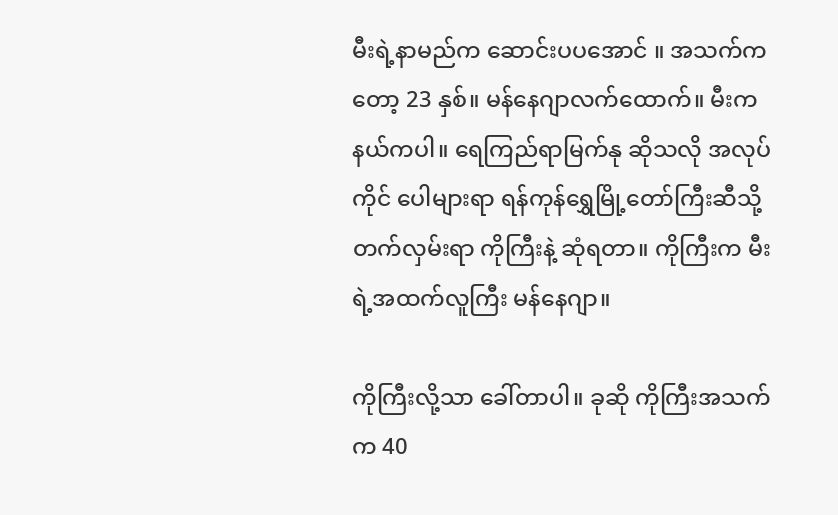မီးရဲ့နာမည်က ဆောင်းပပအောင် ။ အသက်ကတော့ 23 နှစ်။ မန်နေဂျာလက်ထောက်။ မီးက နယ်ကပါ။ ရေကြည်ရာမြက်နု ဆိုသလို အလုပ်ကိုင် ပေါများရာ ရန်ကုန်ရွှေမြို့တော်ကြီးဆီသို့ တက်လှမ်းရာ ကိုကြီးနဲ့ ဆုံရတာ။ ကိုကြီးက မီးရဲ့အထက်လူကြီး မန်နေဂျာ။

ကိုကြီးလို့သာ ခေါ်တာပါ။ ခုဆို ကိုကြီးအသက်က 40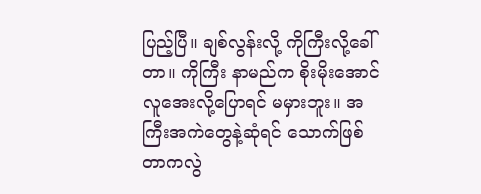ပြည့်ပြီ။ ချစ်လွန်းလို့ ကိုကြီးလို့ခေါ်တာ။ ကိုကြီး နာမည်က စိုးမိုးအောင် လူအေးလို့ပြောရင် မမှားဘူး။ အကြီးအကဲတွေနဲ့ဆုံရင် သောက်ဖြစ်တာကလွဲ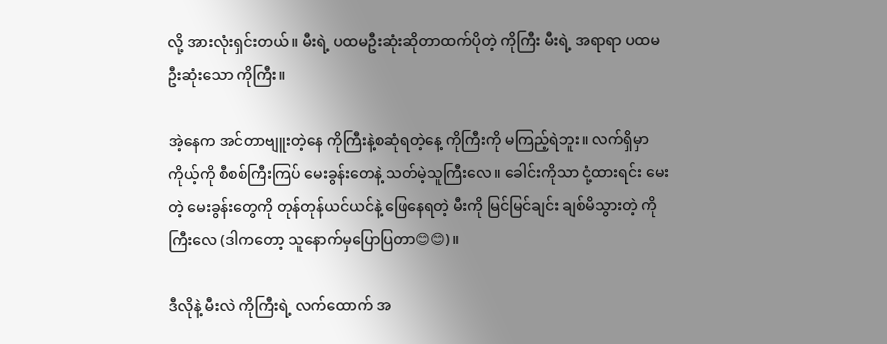လို့ အားလုံးရှင်းတယ်။ မီးရဲ့ ပထမဦးဆုံးဆိုတာထက်ပိုတဲ့ ကိုကြီး မီးရဲ့ အရာရာ ပထမဦးဆုံးသော ကိုကြီး။

အဲ့နေက အင်တာဗျူးတဲ့နေ ကိုကြီးနဲ့စဆုံရတဲ့နေ့ ကိုကြီးကို မကြည့်ရဲဘူး။ လက်ရှိမှာကိုယ့်ကို စီစစ်ကြီးကြပ် မေးခွန်းတေနဲ့ သတ်မဲ့သူကြီးလေ။ ခေါင်းကိုသာ ငုံ့ထားရင်း မေးတဲ့ မေးခွန်းတွေကို တုန်တုန်ယင်ယင်နဲ့ ဖြေနေရတဲ့ မီးကို မြင်မြင်ချင်း ချစ်မိသွားတဲ့ ကိုကြီးလေ (ဒါကတော့ သူနောက်မှပြောပြတာ😊😊)။

ဒီလိုနဲ့ မီးလဲ ကိုကြီးရဲ့ လက်ထောက် အ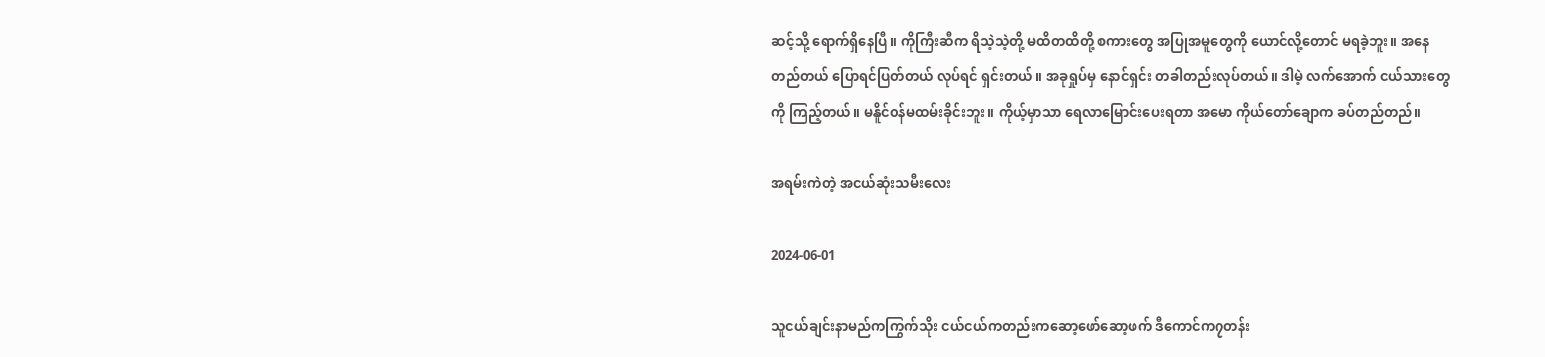ဆင့်သို့ ရောက်ရှိနေပြီ။ ကိုကြီးဆီက ရိသဲ့သဲ့တို့ မထိတထိတို့ စကားတွေ အပြုအမူတွေကို ယောင်လို့တောင် မရခဲ့ဘူး။ အနေတည်တယ် ပြောရင်ပြတ်တယ် လုပ်ရင် ရှင်းတယ်။ အခုရှုပ်မှ နောင်ရှင်း တခါတည်းလုပ်တယ်။ ဒါမဲ့ လက်အောက် ငယ်သားတွေကို ကြည့်တယ်။ မနိူင်၀န်မထမ်းခိုင်းဘူး။ ကိုယ့်မှာသာ ရေလာမြောင်းပေးရတာ အမော ကိုယ်တော်ချောက ခပ်တည်တည်။

အရမ်းကဲတဲ့ အငယ်ဆုံးသမီးလေး

2024-06-01

သူငယ်ချင်းနာမည်ကကြွက်သိုး ငယ်ငယ်ကတည်းကဆော့ဖော်ဆော့ဖက် ဒီကောင်က၇တန်း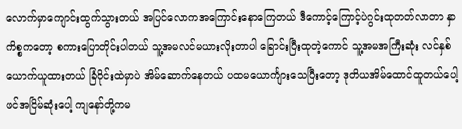လောက်မှာကျောင်းထွက်သွားတယ် အပြင်လောကအကြောင်းနောကြေတယ် ဒီကောင့်ကြောင့်ပဲဂွင်းထုတတ်လာတာ နှာကိစ္စကတော့ စကားပြောတိုင်းပါတယ် သူ့အမလင်မယားလိုးတာပါ ခြောင်းပြီးထုတဲ့ကောင် သူ့အမအကြီးဆုံး လင်နှစ်ယောက်ယူထားတယ် ခြံဝိုင်းထဲမှာပဲ အိမ်ဆောက်နေတယ် ပထမယောင်္ကျားသေပြီးတော့ ဒုတိယအိမ်ထောင်ထူတယ်ပေါ့ ဖင်အငြိမ်ဆုံးပေါ့ ကျနော်တို့ကမ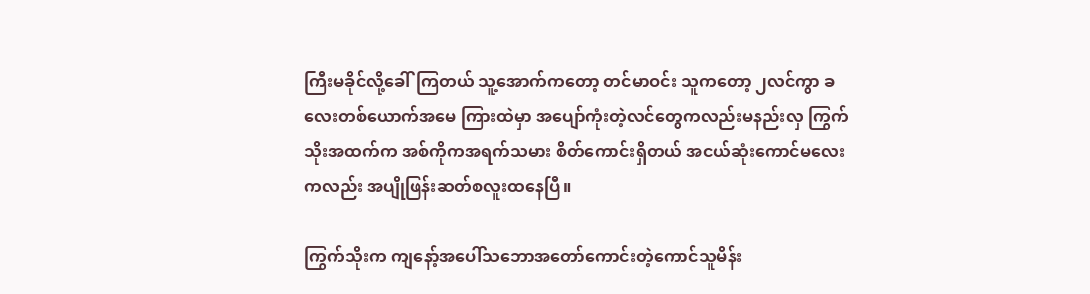ကြီးမခိုင်လို့ခေါ်ကြတယ် သူ့အောက်ကတော့ တင်မာဝင်း သူကတော့ ၂လင်ကွာ ခလေးတစ်ယောက်အမေ ကြားထဲမှာ အပျော်ကုံးတဲ့လင်တွေကလည်းမနည်းလှ ကြွက်သိုးအထက်က အစ်ကိုကအရက်သမား စိတ်ကောင်းရှိတယ် အငယ်ဆုံးကောင်မလေးကလည်း အပျိုဖြန်းဆတ်စလူးထနေပြီ။

ကြွက်သိုးက ကျနော့်အပေါ်သဘောအတော်ကောင်းတဲ့ကောင်သူမိန်း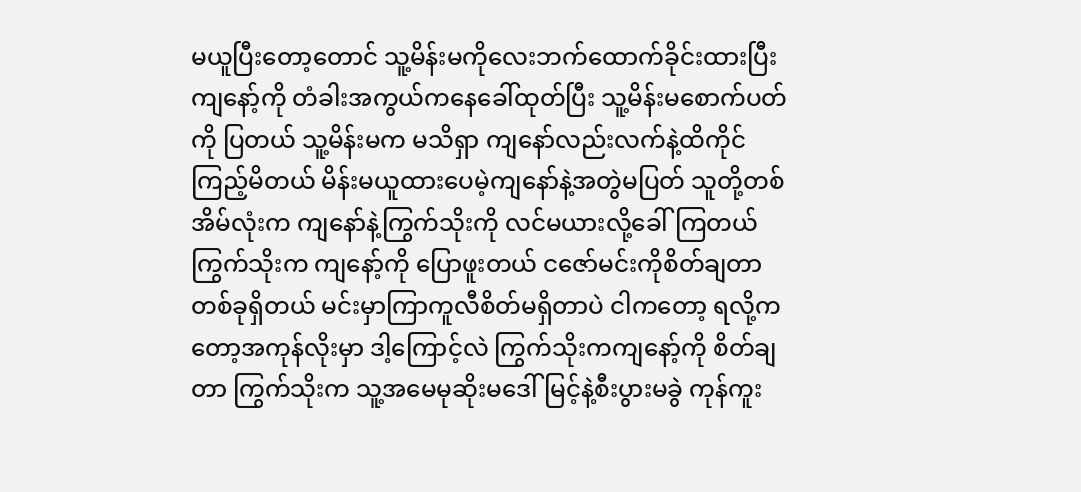မယူပြီးတော့တောင် သူ့မိန်းမကိုလေးဘက်ထောက်ခိုင်းထားပြီး ကျနော့်ကို တံခါးအကွယ်ကနေခေါ်ထုတ်ပြီး သူ့မိန်းမစောက်ပတ်ကို ပြတယ် သူ့မိန်းမက မသိရှာ ကျနော်လည်းလက်နဲ့ထိကိုင်ကြည့်မိတယ် မိန်းမယူထားပေမဲ့ကျနော်နဲ့အတွဲမပြတ် သူတို့တစ်အိမ်လုံးက ကျနော်နဲ့ကြွက်သိုးကို လင်မယားလို့ခေါ်ကြတယ် ကြွက်သိုးက ကျနော့်ကို ပြောဖူးတယ် ငဇော်မင်းကိုစိတ်ချတာတစ်ခုရှိတယ် မင်းမှာကြာကူလီစိတ်မရှိတာပဲ ငါကတော့ ရလို့ကတော့အကုန်လိုးမှာ ဒါ့ကြောင့်လဲ ကြွက်သိုးကကျနော့်ကို စိတ်ချတာ ကြွက်သိုးက သူ့အမေမုဆိုးမဒေါ်မြင့်နဲ့စီးပွားမခွဲ ကုန်ကူး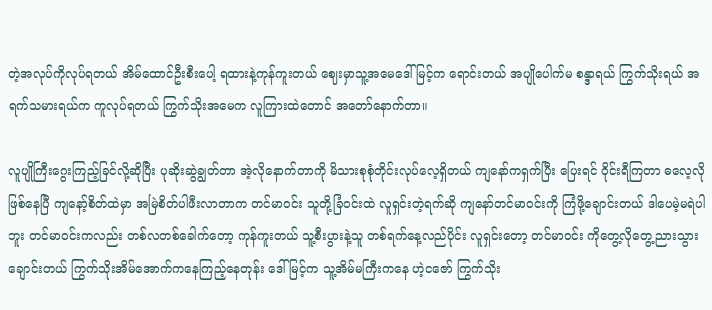တဲ့အလုပ်ကိုလုပ်ရတယ် အိမ်ထောင်ဦးစီးပေါ့ ရထားနဲ့ကုန်ကူးတယ် ဈေးမှာသူ့အမေဒေါ်မြင့်က ရောင်းတယ် အပျိုပေါက်မ စန္ဒာရယ် ကြွက်သိုးရယ် အရက်သမားရယ်က ကူလုပ်ရတယ် ကြွက်သိုးအမေက လူကြားထဲတောင် အတော်နောက်တာ။

လူပျိုကြီးဂွေးကြည့်ခြင်လို့ဆိုပြီး ပုဆိုးဆွဲချွတ်တာ အဲ့လိုနောက်တာကို မိသားစုစုံတိုင်းလုပ်လေ့ရှိတယ် ကျနော်ကရှက်ပြီး ပြေးရင် ဝိုင်းရီကြတာ ဓလေ့လိုဖြစ်နေပြီ ကျနော့်စိတ်ထဲမှာ အမြဲစိတ်ပါဖီးလာတာက တင်မာဝင်း သူတို့ခြံဝင်းထဲ လူရှင်းတဲ့ရက်ဆို ကျနော်တင်မာဝင်းကို ကြံဖို့ချောင်းတယ် ဒါပေမဲ့မရဲပါဘူး တင်မာဝင်းကလည်း တစ်လတစ်ခေါက်တော့ ကုန်ကူးတယ် သူ့စီးပွားနဲ့သူ တစ်ရက်နေ့လည်ပိုင်း လူရှင်းတော့ တင်မာဝင်း ကိုတွေ့လိုတွေ့ညားသွားချောင်းတယ် ကြွက်သိုးအိမ်အောက်ကနေကြည့်နေတုန်း ဒေါ်မြင့်က သူ့အိမ်မကြီးကနေ ဟဲ့ငဇော် ကြွက်သိုး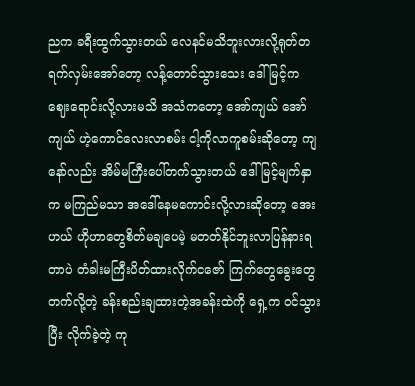ညက ခရီးထွက်သွားတယ် လေနင်မသိဘူးလားလို့ရုတ်တရက်လှမ်းအော်တော့ လန့်တောင်သွားသေး ဒေါ်မြင့်က ဈေးရောင်းလို့လားမသိ အသံကတော့ အော်ကျယ် အော်ကျယ် ဟဲ့ကောင်လေးလာစမ်း ငါ့ကိုလာကူစမ်းဆိုတော့ ကျနော်လည်း အိမ်မကြီးပေါ်တက်သွားတယ် ဒေါ်မြင့်မျက်နှာက မကြည်မသာ အဒေါ်နေမကောင်းလို့လားဆိုတော့ အေးဟယ် ဟိုဟာတွေစိတ်မချပေမဲ့ မတတ်နိုင်ဘူးလာပြန်နားရတာပဲ တံခါးမကြီးပိတ်ထားလိုက်ငဇော် ကြက်တွေခွေးတွေတက်လို့တဲ့ ခန်းစည်းချထားတဲ့အခန်းထဲကို ရှေ့က ဝင်သွားပြီး လိုက်ခဲ့တဲ့ ကု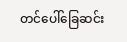တင်ပေါ်ခြေဆင်း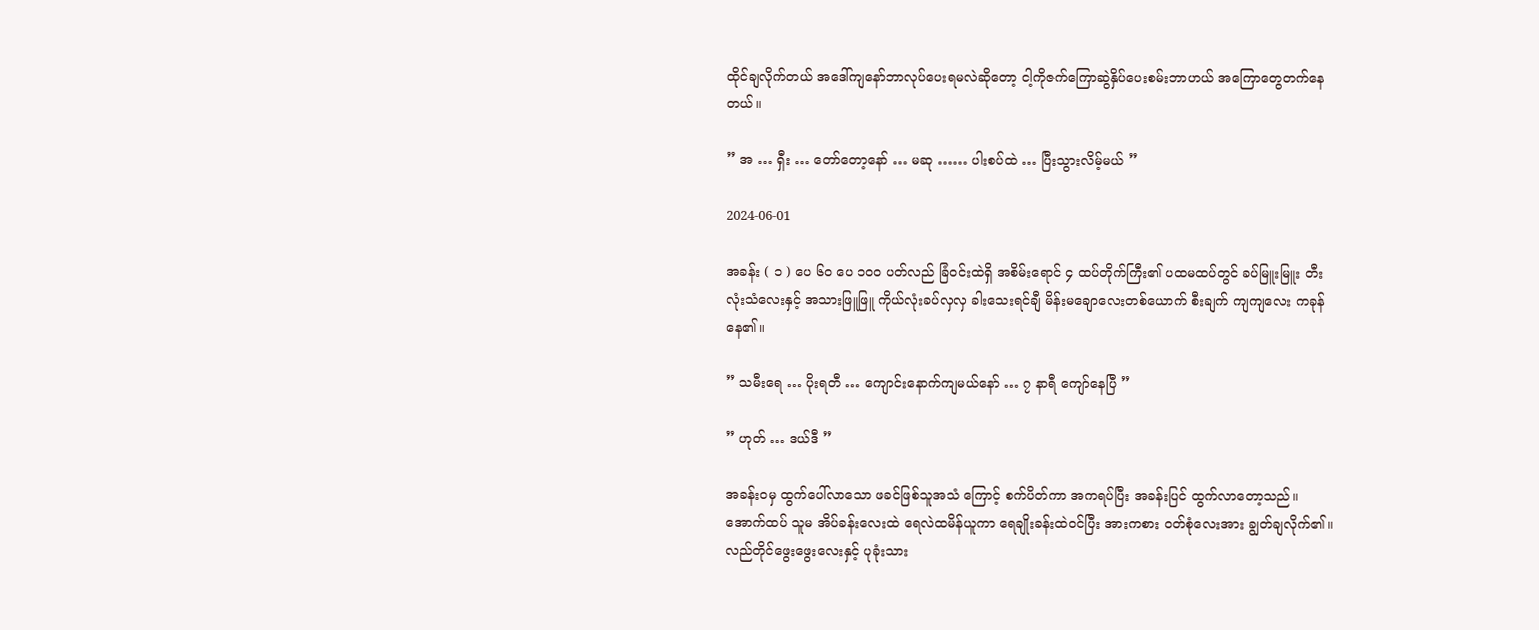ထိုင်ချလိုက်တယ် အဒေါ်ကျနော်ဘာလုပ်ပေးရမလဲဆိုတော့ ငါ့ကိုဇက်ကြောဆွဲနှိပ်ပေးစမ်းဘာဟယ် အကြောတွေတက်နေတယ်။

” အ … ရှီး … တော်တော့နော် … မဆု …… ပါးစပ်ထဲ … ပြီးသွားလိမ့်မယ် ”

2024-06-01

အခန်း ( ၁ ) ပေ ၆၀ ပေ ၁၀၀ ပတ်လည် ခြံဝင်းထဲရှိ အစိမ်းရောင် ၄ ထပ်တိုက်ကြီး၏ ပထမထပ်တွင် ခပ်မြူးမြူး တီးလုံးသံလေးနှင့် အသားဖြူဖြူ ကိုယ်လုံးခပ်လှလှ ခါးသေးရင်ချီ မိန်းမချောလေးတစ်ယောက် စီးချက် ကျကျလေး ကခုန်နေ၏။

” သမီးရေ … ပိုးရတီ … ကျောင်းနောက်ကျမယ်နော် … ၇ နာရီ ကျော်နေပြီ ”

” ဟုတ် … ဒယ်ဒီ ”

အခန်းဝမှ ထွက်ပေါ်လာသော ဖခင်ဖြစ်သူအသံ ကြောင့် စက်ပိတ်ကာ အကရပ်ပြီး အခန်းပြင် ထွက်လာတော့သည်။ အောက်ထပ် သူမ အိပ်ခန်းလေးထဲ ရေလဲထမိန်ယူကာ ရေချိုးခန်းထဲဝင်ပြီး အားကစား ဝတ်စုံလေးအား ချွတ်ချလိုက်၏။ လည်တိုင်ဖွေးဖွေးလေးနှင့် ပုခုံးသား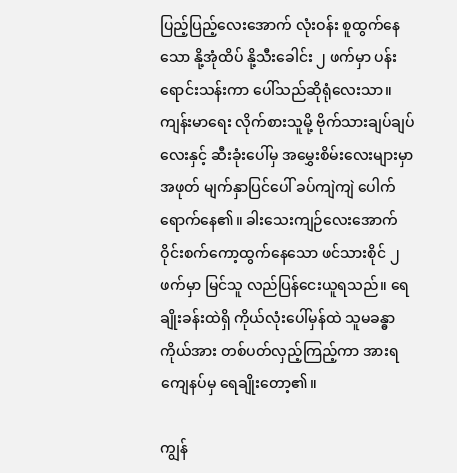ပြည့်ပြည့်လေးအောက် လုံးဝန်း စူထွက်နေသော နို့အုံထိပ် နို့သီးခေါင်း ၂ ဖက်မှာ ပန်းရောင်းသန်းကာ ပေါ်သည်ဆိုရုံလေးသာ။ ကျန်းမာရေး လိုက်စားသူမို့ ဗိုက်သားချပ်ချပ်လေးနှင့် ဆီးခုံးပေါ်မှ အမွှေးစိမ်းလေးများမှာ အဖုတ် မျက်နှာပြင်ပေါ် ခပ်ကျဲကျဲ ပေါက်ရောက်နေ၏။ ခါးသေးကျဉ်လေးအောက် ဝိုင်းစက်ကော့ထွက်နေသော ဖင်သားစိုင် ၂ ဖက်မှာ မြင်သူ လည်ပြန်ငေးယူရသည်။ ရေချိုးခန်းထဲရှိ ကိုယ်လုံးပေါ်မှန်ထဲ သူမခန္ဓာကိုယ်အား တစ်ပတ်လှည့်ကြည့်ကာ အားရကျေနပ်မှ ရေချိုးတော့၏။

ကျွန်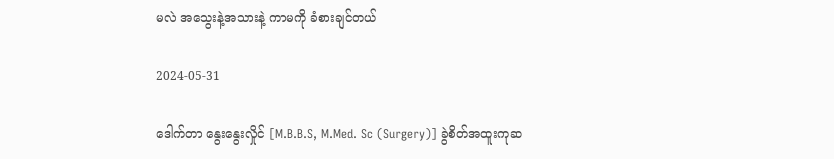မလဲ အသွေးနဲ့အသားနဲ့ ကာမကို ခံစားချင်တယ်

2024-05-31

ဒေါက်တာ နွေးနွေးလှိုင် [M.B.B.S, M.Med. Sc (Surgery)] ခွဲစိတ်အထူးကုဆ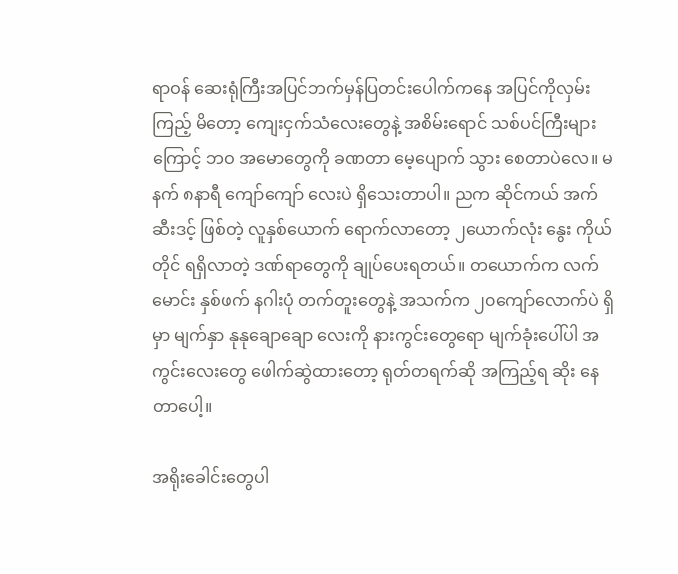ရာဝန် ဆေးရုံကြီးအပြင်ဘက်မှန်ပြတင်းပေါက်ကနေ အပြင်ကိုလှမ်းကြည့် မိတော့ ကျေးငှက်သံလေးတွေနဲ့ အစိမ်းရောင် သစ်ပင်ကြီးများကြောင့် ဘဝ အမောတွေကို ခဏတာ မေ့ပျောက် သွား စေတာပဲလေ။ မနက် ၈နာရီ ကျော်ကျော် လေးပဲ ရှိသေးတာပါ။ ညက ဆိုင်ကယ် အက်ဆီးဒင့် ဖြစ်တဲ့ လူနှစ်ယောက် ရောက်လာတော့ ၂ယောက်လုံး နွေး ကိုယ်တိုင် ရရှိလာတဲ့ ဒဏ်ရာတွေကို ချုပ်ပေးရတယ်။ တယောက်က လက်မောင်း နှစ်ဖက် နဂါးပုံ တက်တူးတွေနဲ့ အသက်က ၂၀ကျော်လောက်ပဲ ရှိမှာ မျက်နှာ နုနုချောချော လေးကို နားကွင်းတွေရော မျက်ခုံးပေါ်ပါ အကွင်းလေးတွေ ဖေါက်ဆွဲထားတော့ ရုတ်တရက်ဆို အကြည့်ရ ဆိုး နေတာပေါ့။

အရိုးခေါင်းတွေပါ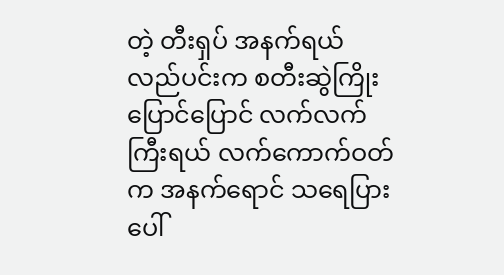တဲ့ တီးရှပ် အနက်ရယ် လည်ပင်းက စတီးဆွဲကြိုး ပြောင်ပြောင် လက်လက်ကြီးရယ် လက်ကောက်ဝတ်က အနက်ရောင် သရေပြားပေါ်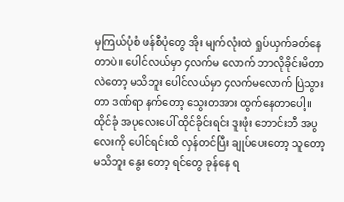မှကြယ်ပုံစံ ဖန်စီပုံတွေ အိုး မျက်လုံးထဲ ရှုပ်ယှက်ခတ်နေတာပဲ။ ပေါင်လယ်မှာ ၄လက်မ လောက် ဘာလိုခိုင်းမိတာလဲတော့ မသိဘူး ပေါင်လယ်မှာ ၄လက်မလောက် ပြဲသွားတာ ဒဏ်ရာ နက်တော့ သွေးတအား ထွက်နေတာပေါ့။ ထိုင်ခုံ အပုလေးပေါ် ထိုင်ခိုင်းရင်း ဒူးဖုံး ဘောင်းဘီ အပွလေးကို ပေါင်ရင်းထိ လှန်တင်ပြီး ချုပ်ပေးတော့ သူတော့ မသိဘူး နွေး တော့ ရင်တွေ ခုန်နေ ရ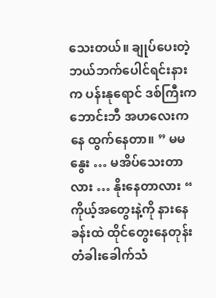သေးတယ်။ ချုပ်ပေးတဲ့ ဘယ်ဘက်ပေါင်ရင်းနားက ပန်းနုရောင် ဒစ်ကြီးက ဘောင်းဘီ အဟလေးကနေ ထွက်နေတာ။ ” မမနွေး … မအိပ်သေးတာလား … နိုးနေတာလား “ ကိုယ့်အတွေးနဲ့ကို နားနေခန်းထဲ ထိုင်တွေးနေတုန်း တံခါးခေါက်သံ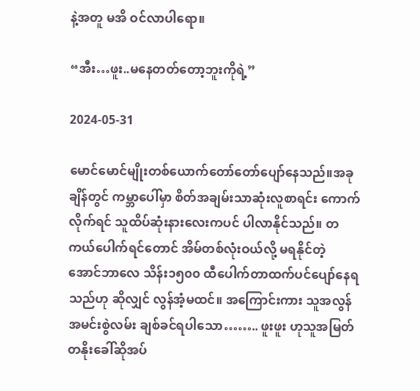နဲ့အတူ မအိ ဝင်လာပါရော။

“အီး…ဖူး..မနေတတ်တော့ဘူးကိုရဲ့”

2024-05-31

မောင်မောင်မျိုးတစ်ယောက်တော်တော်ပျော်နေသည်။အခုချိန်တွင် ကမ္ဘာပေါ်မှာ စိတ်အချမ်းသာဆုံးလူစာရင်း ကောက်လိုက်ရင် သူထိပ်ဆုံးနားလေးကပင် ပါလာနိုင်သည်။ တကယ်ပေါက်ရင်တောင် အိမ်တစ်လုံးဝယ်လို့ မရနိုင်တဲ့ အောင်ဘာလေ သိန်း၁၅၀၀ ထီပေါက်တာထက်ပင်ပျော်နေရသည်ဟု ဆိုလျှင် လွန်အံ့မထင်။ အကြောင်းကား သူအလွန်အမင်းစွဲလမ်း ချစ်ခင်ရပါသော…….. ဖူးဖူး ဟုသူအမြတ်တနိုးခေါ်ဆိုအပ်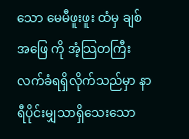သော မေမီဖူးဖူး ထံမှ ချစ်အဖြေ ကို အံ့သြတကြီး လက်ခံရရှိလိုက်သည်မှာ နာရီပိုင်းမျှသာရှိသေးသော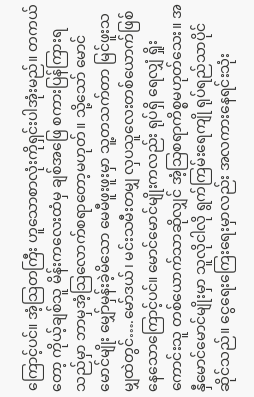ကြောင့်ပင်။ အံ့သြတကြီး ဟူသောစာလုံးကိုရှင်းပါအုံးမည်။ တကယ်တော့ ကိုယ့်ချစ်သူ မိန်းကလေးထံမှ ချစ်အဖြေ စကားပြန်ကြားရသည်မှာ ဘာမှအံ့သြလောက်စရာတော့မဟုတ်။ သို့သော် မောင်မောင်မျိုး မျှော်မှန်းခဲ့မိသော မေမီဖူးဖူးမှာ သူ့တသက်တာ မြင်ဖူးသမျှထဲတွင်….မော်ဒယ်၊ မင်းသမီးတမျှ လှပသူလေးတစ်ယောက်ဖြစ်နေသောကြောင့်ပင်။ မောင်မောင်မျိုးကလည်း ရုပ်ရှိ ရေလျှံ ရှိုးကောင်းသူ တစ်ယောက်သာဆိုလျှင် အံ့သြစရာကိစ္စမဟုတ်သေး။ အနှီမောင်မောင်မျိုးမှာ သူလိုငါလို ရွက်ကြမ်းရေကျို ရုပ်ရည်သာပိုင်ဆိုင်သည်။ ငွေရေးကြေးရေးမှာလည်း အလကားနေရင်းသုံး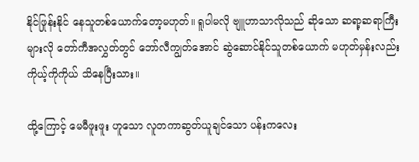နိုင်ဖြုန်းနိုင် နေသူတစ်ယောက်တော့မဟုတ်။ ရူပါမလို ဗျူဟာသာလိုသည် ဆိုသော ဆရာ့ဆရာကြီးများလို တော်ကီအလွှတ်တွင် ဘော်လီကျွတ်အောင် ဆွဲဆောင်နိုင်သူတစ်ယောက် မဟုတ်မှန်းလည်း ကိုယ့်ကိုကိုယ် သိနေပြီးသား။

ထို့ကြောင့် မေမီဖူးဖူး ဟူသော လူတကာဆွတ်ယူချင်သော ပန်းကလေး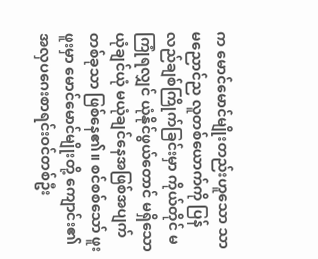က မောင်မောင်မျိုးတည်းဟူသော သာမညောင်ည လူတစ်ယောက်ကို ပြန်လည်ချစ်ကြိုက်ခြင်းမှာ ကိုယ်တိုင် မကြုံရလျှင် ယုံနိုင်ဖွယ်တောင် မရှိသော ယုံချင်ယုံ မယုံချင်နေအဖြစ်အပျက်တစ်ခုသာ ဖြစ်နေ၏။ စင်စစ်သော် ဖူးဖူးမှာ မောင်မောင်မျိုးတို့ ကျောင်း၏အလှပဂေးစာရင်းဝင်တစ်ဦး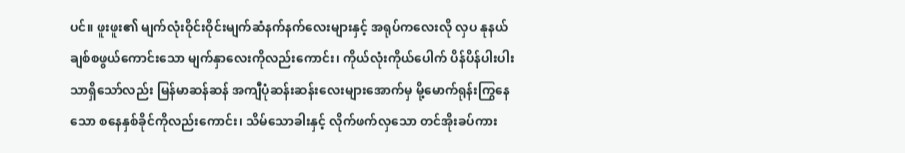ပင်။ ဖူးဖူး၏ မျက်လုံးဝိုင်းဝိုင်းမျက်ဆံနက်နက်လေးများနှင့် အရုပ်ကလေးလို လှပ နုနယ် ချစ်စဖွယ်ကောင်းသော မျက်နှာလေးကိုလည်းကောင်း၊ ကိုယ်လုံးကိုယ်ပေါက် ပိန်ပိန်ပါးပါး သာရှိသော်လည်း မြန်မာဆန်ဆန် အကျီပုံဆန်းဆန်းလေးများအောက်မှ မို့မောက်ရုန်းကြွနေသော စနေနှစ်ခိုင်ကိုလည်းကောင်း၊ သိမ်သောခါးနှင့် လိုက်ဖက်လှသော တင်အိုးခပ်ကား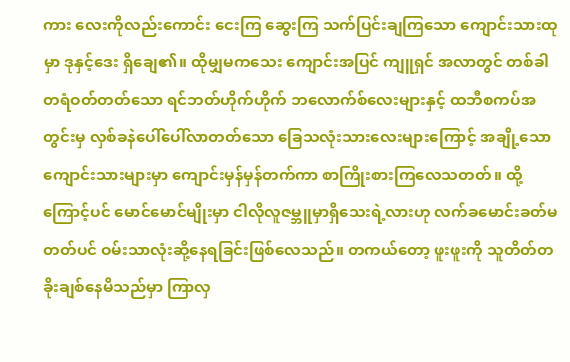ကား လေးကိုလည်းကောင်း ငေးကြ ဆွေးကြ သက်ပြင်းချကြသော ကျောင်းသားထုမှာ ဒုနှင့်ဒေး ရှိချေ၏။ ထိုမျှမကသေး ကျောင်းအပြင် ကျူရှင် အလာတွင် တစ်ခါတရံဝတ်တတ်သော ရင်ဘတ်ဟိုက်ဟိုက် ဘလောက်စ်လေးများနှင့် ထဘီစကပ်အတွင်းမှ လှစ်ခနဲပေါ်ပေါ်လာတတ်သော ခြေသလုံးသားလေးများကြောင့် အချို့သောကျောင်းသားများမှာ ကျောင်းမှန်မှန်တက်ကာ စာကြိုးစားကြလေသတတ်။ ထို့ကြောင့်ပင် မောင်မောင်မျိုးမှာ ငါလိုလူဇမ္ဘူမှာရှိသေးရဲ့လားဟု လက်ခမောင်းခတ်မတတ်ပင် ဝမ်းသာလုံးဆို့နေရခြင်းဖြစ်လေသည်။ တကယ်တော့ ဖူးဖူးကို သူတိတ်တခိုးချစ်နေမိသည်မှာ ကြာလှ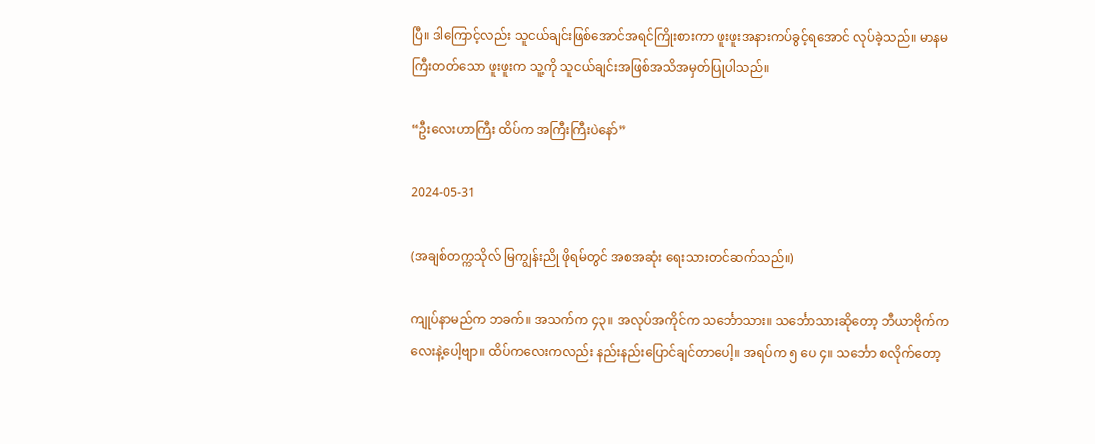ပြီ။ ဒါကြောင့်လည်း သူငယ်ချင်းဖြစ်အောင်အရင်ကြိုးစားကာ ဖူးဖူးအနားကပ်ခွင့်ရအောင် လုပ်ခဲ့သည်။ မာနမကြီးတတ်သော ဖူးဖူးက သူ့ကို သူငယ်ချင်းအဖြစ်အသိအမှတ်ပြုပါသည်။

“ဦးလေးဟာကြီး ထိပ်က အကြီးကြီးပဲနော်”

2024-05-31

(အချစ်တက္ကသိုလ် မြကျွန်းညို ဖိုရမ်တွင် အစအဆုံး ရေးသားတင်ဆက်သည်။)

ကျုပ်နာမည်က ဘခက်။ အသက်က ၄၃။ အလုပ်အကိုင်က သင်္ဘောသား။ သင်္ဘောသားဆိုတော့ ဘီယာဗိုက်ကလေးနဲ့ပေါ့ဗျာ။ ထိပ်ကလေးကလည်း နည်းနည်းပြောင်ချင်တာပေါ့။ အရပ်က ၅ ပေ ၄။ သင်္ဘော စလိုက်တော့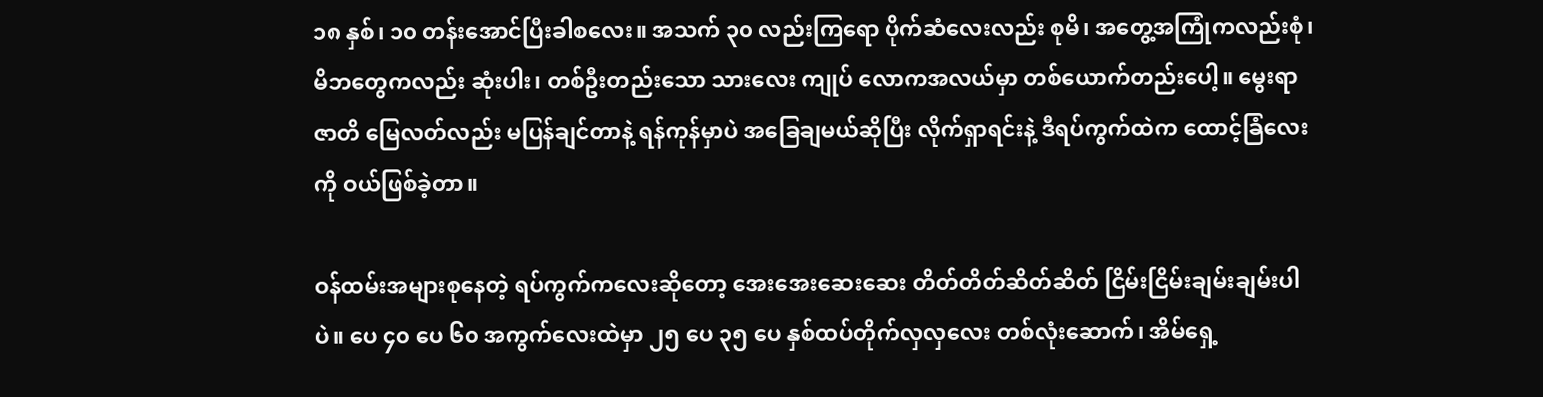၁၈ နှစ်၊ ၁၀ တန်းအောင်ပြီးခါစလေး။ အသက် ၃၀ လည်းကြရော ပိုက်ဆံလေးလည်း စုမိ၊ အတွေ့အကြုံကလည်းစုံ၊ မိဘတွေကလည်း ဆုံးပါး၊ တစ်ဦးတည်းသော သားလေး ကျုပ် လောကအလယ်မှာ တစ်ယောက်တည်းပေါ့။ မွေးရာဇာတိ မြေလတ်လည်း မပြန်ချင်တာနဲ့ ရန်ကုန်မှာပဲ အခြေချမယ်ဆိုပြီး လိုက်ရှာရင်းနဲ့ ဒီရပ်ကွက်ထဲက ထောင့်ခြံလေးကို ဝယ်ဖြစ်ခဲ့တာ။

ဝန်ထမ်းအများစုနေတဲ့ ရပ်ကွက်ကလေးဆိုတော့ အေးအေးဆေးဆေး တိတ်တိတ်ဆိတ်ဆိတ် ငြိမ်းငြိမ်းချမ်းချမ်းပါပဲ။ ပေ ၄၀ ပေ ၆၀ အကွက်လေးထဲမှာ ၂၅ ပေ ၃၅ ပေ နှစ်ထပ်တိုက်လှလှလေး တစ်လုံးဆောက်၊ အိမ်ရှေ့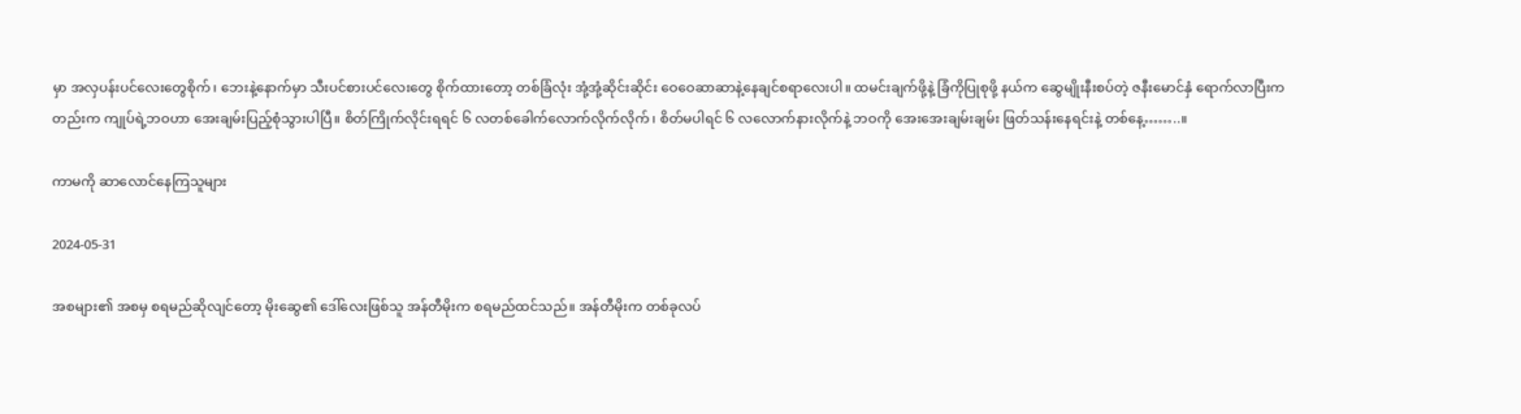မှာ အလှပန်းပင်လေးတွေစိုက်၊ ဘေးနဲ့နောက်မှာ သီးပင်စားပင်လေးတွေ စိုက်ထားတော့ တစ်ခြံလုံး အုံ့အုံ့ဆိုင်းဆိုင်း ဝေဝေဆာဆာနဲ့နေချင်စရာလေးပါ။ ထမင်းချက်ဖို့နဲ့ ခြံကိုပြုစုဖို့ နယ်က ဆွေမျိုးနီးစပ်တဲ့ ဇနီးမောင်နှံ ရောက်လာပြီးကတည်းက ကျုပ်ရဲ့ဘဝဟာ အေးချမ်းပြည့်စုံသွားပါပြီ။ စိတ်ကြိုက်လိုင်းရရင် ၆ လတစ်ခေါက်လောက်လိုက်လိုက်၊ စိတ်မပါရင် ၆ လလောက်နားလိုက်နဲ့ ဘဝကို အေးအေးချမ်းချမ်း ဖြတ်သန်းနေရင်းနဲ့ တစ်နေ့……..။

ကာမကို ဆာလောင်နေကြသူများ

2024-05-31

အစများ၏ အစမှ စရမည်ဆိုလျင်တော့ မိုးဆွေ၏ ဒေါ်လေးဖြစ်သူ အန်တီမိုးက စရမည်ထင်သည်။ အန်တီမိုးက တစ်ခုလပ်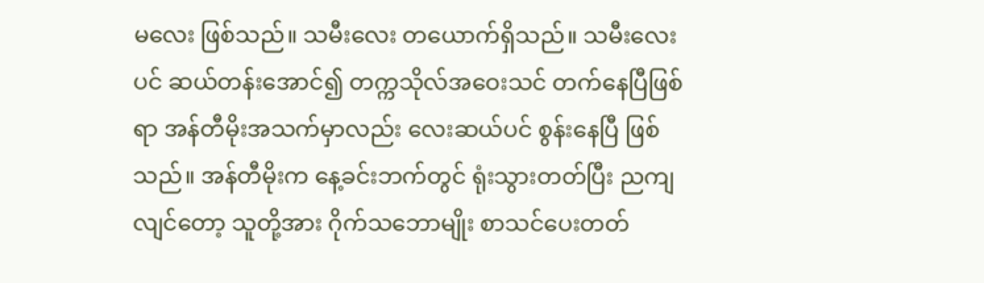မလေး ဖြစ်သည်။ သမီးလေး တယောက်ရှိသည်။ သမီးလေးပင် ဆယ်တန်းအောင်၍ တက္ကသိုလ်အဝေးသင် တက်နေပြီဖြစ်ရာ အန်တီမိုးအသက်မှာလည်း လေးဆယ်ပင် စွန်းနေပြီ ဖြစ်သည်။ အန်တီမိုးက နေ့ခင်းဘက်တွင် ရုံးသွားတတ်ပြီး ညကျလျင်တော့ သူတို့အား ဂိုက်သဘောမျိုး စာသင်ပေးတတ်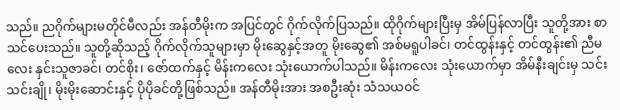သည်။ ညဂိုက်များမတိုင်မီလည်း အန်တီမိုးက အပြင်တွင် ဂိုက်လိုက်ပြသည်။ ထိုဂိုက်များပြီးမှ အိမ်ပြန်လာပြီး သူတို့အား စာသင်ပေးသည်။ သူတို့ဆိုသည့် ဂိုက်လိုက်သူများမှာ မိုးဆွေနှင့်အတူ မိုးဆွေ၏ အစ်မရူပါခင်၊ တင်ထွန်းနှင့် တင်ထွန်း၏ ညီမလေး နှင်းသူဇာခင်၊ တင်စိုး၊ ဇော်ထက်နှင့် မိန်းကလေး သုံးယောက်ပါသည်။ မိန်းကလေး သုံးယောက်မှာ အိမ်နီးချင်းမှ သင်းသင်းချို၊ မိုးမိုးဆောင်းနှင့် ပိုပိုခင်တို့ဖြစ်သည်။ အန်တီမိုးအား အစဦးဆုံး သံသယဝင်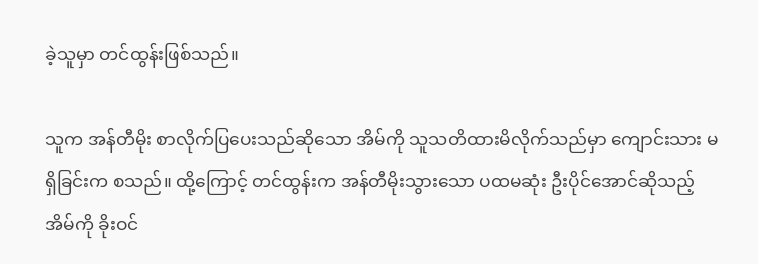ခဲ့သူမှာ တင်ထွန်းဖြစ်သည်။

သူက အန်တီမိုး စာလိုက်ပြပေးသည်ဆိုသော အိမ်ကို သူသတိထားမိလိုက်သည်မှာ ကျောင်းသား မရှိခြင်းက စသည်။ ထို့ကြောင့် တင်ထွန်းက အန်တီမိုးသွားသော ပထမဆုံး ဦးပိုင်အောင်ဆိုသည့် အိမ်ကို ခိုးဝင်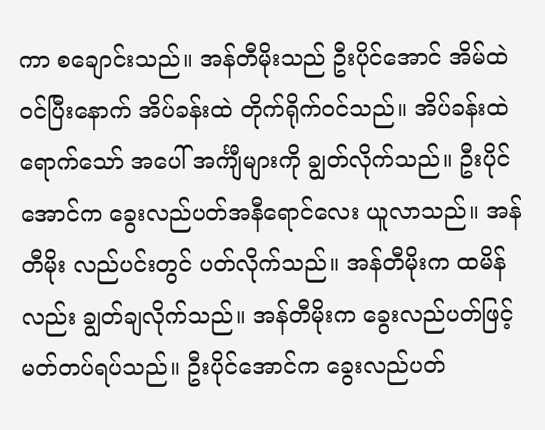ကာ စချောင်းသည်။ အန်တီမိုးသည် ဦးပိုင်အောင် အိမ်ထဲဝင်ပြီးနောက် အိပ်ခန်းထဲ တိုက်ရိုက်ဝင်သည်။ အိပ်ခန်းထဲရောက်သော် အပေါ် အင်္ကျီများကို ချွတ်လိုက်သည်။ ဦးပိုင်အောင်က ခွေးလည်ပတ်အနီရောင်လေး ယူလာသည်။ အန်တီမိုး လည်ပင်းတွင် ပတ်လိုက်သည်။ အန်တီမိုးက ထမိန်လည်း ချွတ်ချလိုက်သည်။ အန်တီမိုးက ခွေးလည်ပတ်ဖြင့် မတ်တပ်ရပ်သည်။ ဦးပိုင်အောင်က ခွေးလည်ပတ်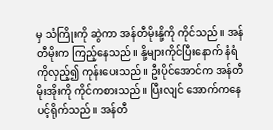မှ သံကြိုးကို ဆွဲကာ အန်တီမိုးနို့ကို ကိုင်သည်။ အန်တီမိုးက ကြည့်နေသည်။ နို့များကိုင်ပြီးနောက် နံရံကိုလှည့်၍ ကုန်းပေးသည်။ ဦးပိုင်အောင်က အန်တီမိုးအိုးကို ကိုင်ကစားသည်။ ပြီးလျင် အောက်ကနေ ပင့်ရိုက်သည်။ အန်တီ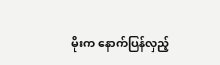မိုးက နောက်ပြန်လှည့်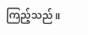ကြည့်သည်။